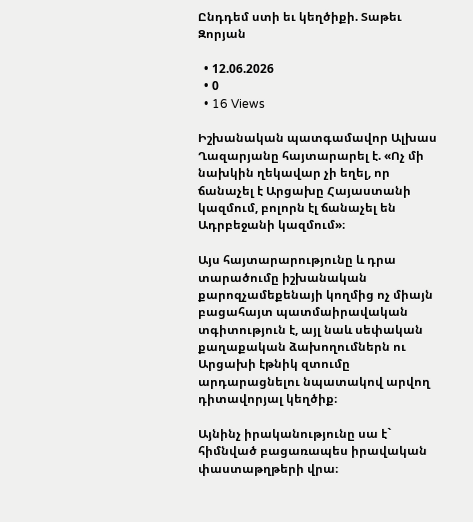Ընդդեմ ստի եւ կեղծիքի. Տաթեւ Զորյան

  • 12.06.2026
  • 0
  • 16 Views

Իշխանական պատգամավոր Ալխաս Ղազարյանը հայտարարել է. «Ոչ մի նախկին ղեկավար չի եղել, որ ճանաչել է Արցախը Հայաստանի կազմում, բոլորն էլ ճանաչել են Ադրբեջանի կազմում»։

Այս հայտարարությունը և դրա տարածումը իշխանական քարոզչամեքենայի կողմից ոչ միայն բացահայտ պատմաիրավական տգիտություն է, այլ նաև սեփական քաղաքական ձախողումներն ու Արցախի էթնիկ զտումը արդարացնելու նպատակով արվող դիտավորյալ կեղծիք։

Այնինչ իրականությունը սա է` հիմնված բացառապես իրավական փաստաթղթերի վրա։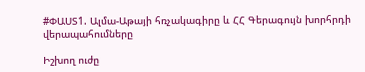#ՓԱՍՏ1. Ալմա-Աթայի հռչակագիրը և ՀՀ Գերագույն խորհրդի վերապահումները

Իշխող ուժը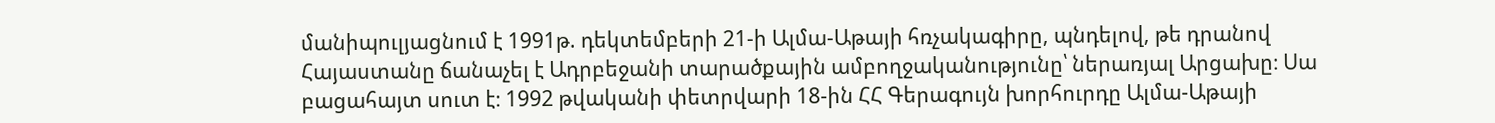մանիպուլյացնում է 1991թ. դեկտեմբերի 21-ի Ալմա-Աթայի հռչակագիրը, պնդելով, թե դրանով Հայաստանը ճանաչել է Ադրբեջանի տարածքային ամբողջականությունը՝ ներառյալ Արցախը։ Սա բացահայտ սուտ է։ 1992 թվականի փետրվարի 18-ին ՀՀ Գերագույն խորհուրդը Ալմա-Աթայի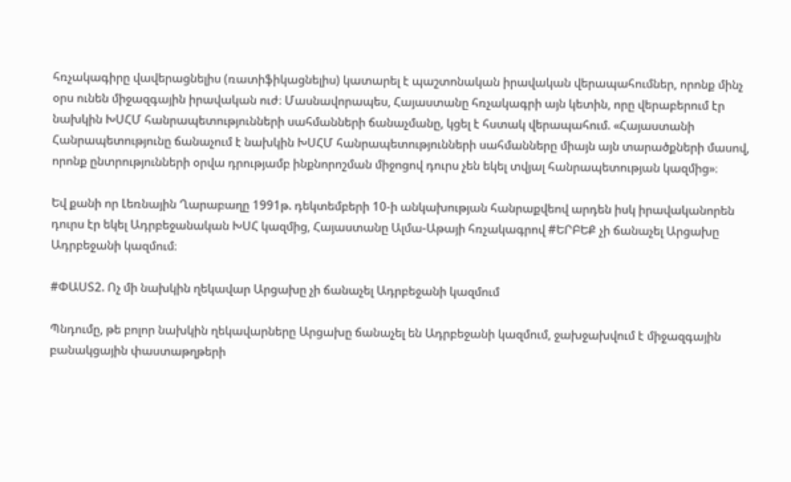հռչակագիրը վավերացնելիս (ռատիֆիկացնելիս) կատարել է պաշտոնական իրավական վերապահումներ, որոնք մինչ օրս ունեն միջազգային իրավական ուժ։ Մասնավորապես, Հայաստանը հռչակագրի այն կետին, որը վերաբերում էր նախկին ԽՍՀՄ հանրապետությունների սահմանների ճանաչմանը, կցել է հստակ վերապահում. «Հայաստանի Հանրապետությունը ճանաչում է նախկին ԽՍՀՄ հանրապետությունների սահմանները միայն այն տարածքների մասով, որոնք ընտրությունների օրվա դրությամբ ինքնորոշման միջոցով դուրս չեն եկել տվյալ հանրապետության կազմից»։

Եվ քանի որ Լեռնային Ղարաբաղը 1991թ. դեկտեմբերի 10-ի անկախության հանրաքվեով արդեն իսկ իրավականորեն դուրս էր եկել Ադրբեջանական ԽՍՀ կազմից, Հայաստանը Ալմա-Աթայի հռչակագրով #ԵՐԲԵՔ չի ճանաչել Արցախը Ադրբեջանի կազմում։

#ՓԱՍՏ2. Ոչ մի նախկին ղեկավար Արցախը չի ճանաչել Ադրբեջանի կազմում

Պնդումը, թե բոլոր նախկին ղեկավարները Արցախը ճանաչել են Ադրբեջանի կազմում, ջախջախվում է միջազգային բանակցային փաստաթղթերի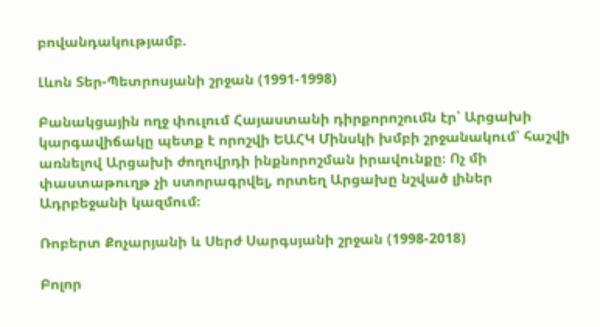բովանդակությամբ.

Լևոն Տեր-Պետրոսյանի շրջան (1991-1998)

Բանակցային ողջ փուլում Հայաստանի դիրքորոշումն էր՝ Արցախի կարգավիճակը պետք է որոշվի ԵԱՀԿ Մինսկի խմբի շրջանակում՝ հաշվի առնելով Արցախի ժողովրդի ինքնորոշման իրավունքը։ Ոչ մի փաստաթուղթ չի ստորագրվել, որտեղ Արցախը նշված լիներ Ադրբեջանի կազմում։

Ռոբերտ Քոչարյանի և Սերժ Սարգսյանի շրջան (1998-2018)

Բոլոր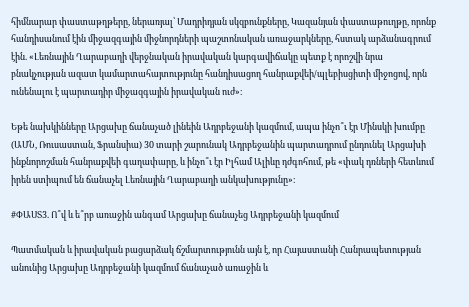հիմնարար փաստաթղթերը, ներառյալ՝ Մադրիդյան սկզբունքները, Կազանյան փաստաթուղթը, որոնք հանդիսանում էին միջազգային միջնորդների պաշտոնական առաջարկները, հստակ արձանագրում էին. «Լեռնային Ղարաբաղի վերջնական իրավական կարգավիճակը պետք է որոշվի նրա բնակչության ազատ կամարտահայտությունը հանդիսացող հանրաքվեի/պլեբիսցիտի միջոցով, որն ունենալու է պարտադիր միջազգային իրավական ուժ»։

Եթե նախկինները Արցախը ճանաչած լինեին Ադրբեջանի կազմում, ապա ինչո՞ւ էր Մինսկի խումբը (ԱՄՆ, Ռուսաստան, Ֆրանսիա) 30 տարի շարունակ Ադրբեջանին պարտադրում ընդունել Արցախի ինքնորոշման հանրաքվեի գաղափարը, և ինչո՞ւ էր Իլհամ Ալիևը դժգոհում, թե «փակ դռների հետևում իրեն ստիպում են ճանաչել Լեռնային Ղարաբաղի անկախությունը»։

#ՓԱՍՏ3. Ո՞վ և ե՞րբ առաջին անգամ Արցախը ճանաչեց Ադրբեջանի կազմում

Պատմական և իրավական բացարձակ ճշմարտությունն այն է, որ Հայաստանի Հանրապետության անունից Արցախը Ադրբեջանի կազմում ճանաչած առաջին և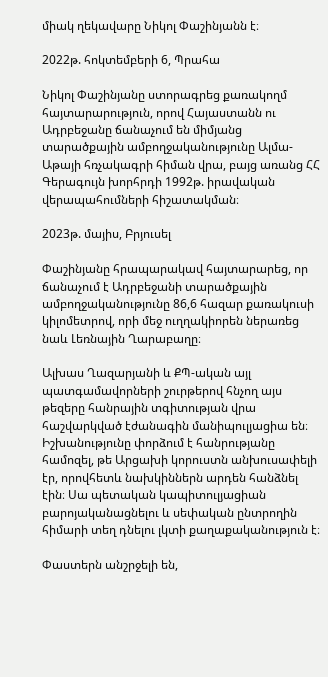միակ ղեկավարը Նիկոլ Փաշինյանն է։

2022թ. հոկտեմբերի 6, Պրահա

Նիկոլ Փաշինյանը ստորագրեց քառակողմ հայտարարություն, որով Հայաստանն ու Ադրբեջանը ճանաչում են միմյանց տարածքային ամբողջականությունը Ալմա-Աթայի հռչակագրի հիման վրա, բայց առանց ՀՀ Գերագույն խորհրդի 1992թ. իրավական վերապահումների հիշատակման։

2023թ. մայիս, Բրյուսել

Փաշինյանը հրապարակավ հայտարարեց, որ ճանաչում է Ադրբեջանի տարածքային ամբողջականությունը 86,6 հազար քառակուսի կիլոմետրով, որի մեջ ուղղակիորեն ներառեց նաև Լեռնային Ղարաբաղը։

Ալխաս Ղազարյանի և ՔՊ-ական այլ պատգամավորների շուրթերով հնչող այս թեզերը հանրային տգիտության վրա հաշվարկված էժանագին մանիպուլյացիա են։ Իշխանությունը փորձում է հանրությանը համոզել, թե Արցախի կորուստն անխուսափելի էր, որովհետև նախկիններն արդեն հանձնել էին։ Սա պետական կապիտուլյացիան բարոյականացնելու և սեփական ընտրողին հիմարի տեղ դնելու լկտի քաղաքականություն է։

Փաստերն անշրջելի են,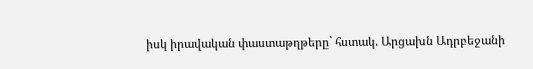իսկ իրավական փաստաթղթերը` հստակ. Արցախն Ադրբեջանի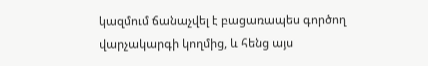կազմում ճանաչվել է բացառապես գործող վարչակարգի կողմից, և հենց այս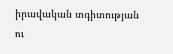իրավական տգիտության ու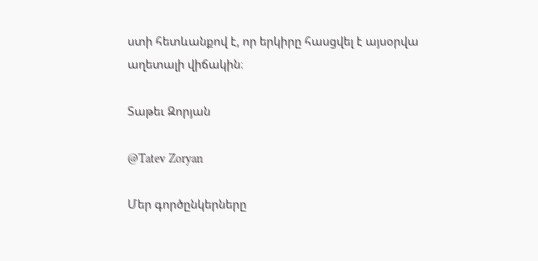ստի հետևանքով է, որ երկիրը հասցվել է այսօրվա աղետալի վիճակին։

Տաթեւ Զորյան

@Tatev Zoryan

Մեր գործընկերները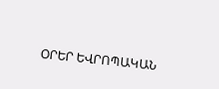ՕՐԵՐ ԵՎՐՈՊԱԿԱՆ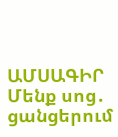ԱՄՍԱԳԻՐ
Մենք սոց․ ցանցերում